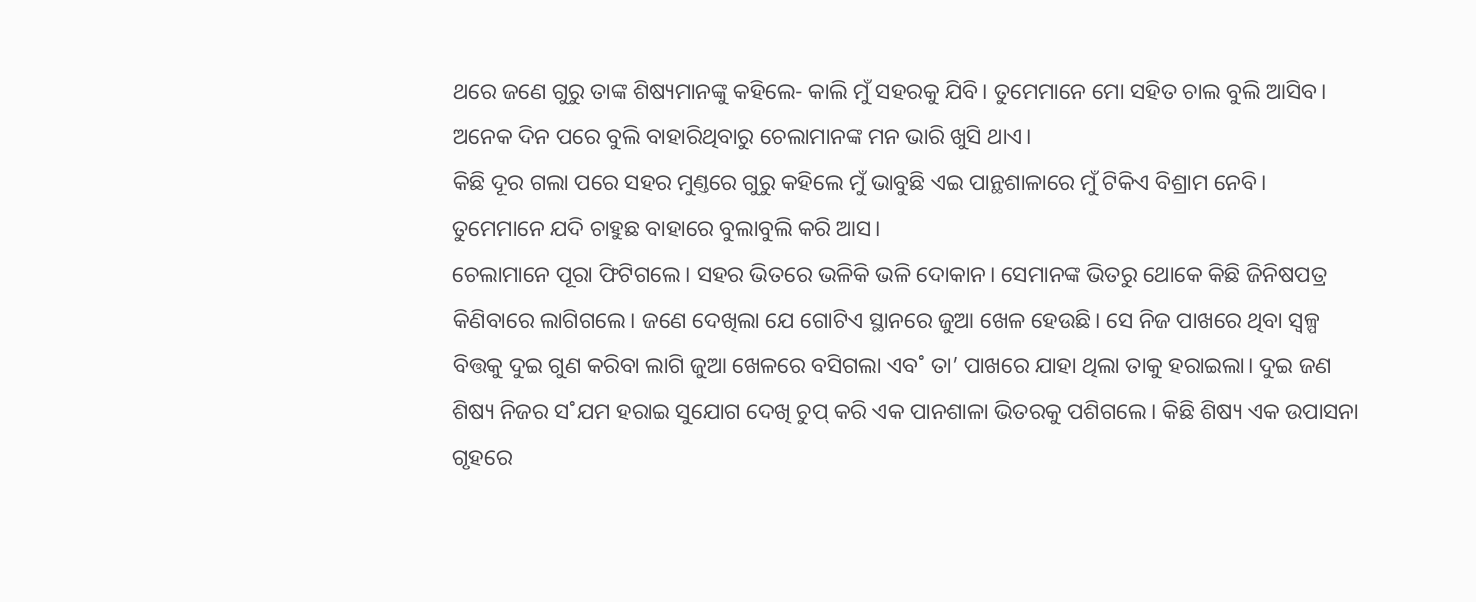ଥରେ ଜଣେ ଗୁରୁ ତାଙ୍କ ଶିଷ୍ୟମାନଙ୍କୁ କହିଲେ- କାଲି ମୁଁ ସହରକୁ ଯିବି। ତୁମେମାନେ ମୋ ସହିତ ଚାଲ ବୁଲି ଆସିବ। ଅନେକ ଦିନ ପରେ ବୁଲି ବାହାରିଥିବାରୁ ଚେଲାମାନଙ୍କ ମନ ଭାରି ଖୁସି ଥାଏ।
କିଛି ଦୂର ଗଲା ପରେ ସହର ମୁଣ୍ତରେ ଗୁରୁ କହିଲେ ମୁଁ ଭାବୁଛି ଏଇ ପାନ୍ଥଶାଳାରେ ମୁଁ ଟିକିଏ ବିଶ୍ରାମ ନେବି। ତୁମେମାନେ ଯଦି ଚାହୁଛ ବାହାରେ ବୁଲାବୁଲି କରି ଆସ।
ଚେଲାମାନେ ପୂରା ଫିଟିଗଲେ। ସହର ଭିତରେ ଭଳିକି ଭଳି ଦୋକାନ। ସେମାନଙ୍କ ଭିତରୁ ଥୋକେ କିଛି ଜିନିଷପତ୍ର କିଣିବାରେ ଲାଗିଗଲେ। ଜଣେ ଦେଖିଲା ଯେ ଗୋଟିଏ ସ୍ଥାନରେ ଜୁଆ ଖେଳ ହେଉଛି। ସେ ନିଜ ପାଖରେ ଥିବା ସ୍ବଳ୍ପ ବିତ୍ତକୁ ଦୁଇ ଗୁଣ କରିବା ଲାଗି ଜୁଆ ଖେଳରେ ବସିଗଲା ଏବ˚ ତା’ ପାଖରେ ଯାହା ଥିଲା ତାକୁ ହରାଇଲା। ଦୁଇ ଜଣ ଶିଷ୍ୟ ନିଜର ସ˚ଯମ ହରାଇ ସୁଯୋଗ ଦେଖି ଚୁପ୍‌ କରି ଏକ ପାନଶାଳା ଭିତରକୁ ପଶିଗଲେ। କିଛି ଶିଷ୍ୟ ଏକ ଉପାସନା ଗୃହରେ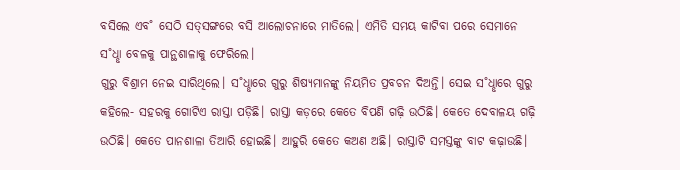ବସିଲେ ଏବ˚ ସେଠି ସତ୍‌ସଙ୍ଗରେ ବସି ଆଲୋଚନାରେ ମାତିଲେ। ଏମିତି ସମୟ କାଟିବା ପରେ ସେମାନେ ସ˚ଧୢା ବେଳକୁ ପାନ୍ଥଶାଳାକୁ ଫେରିଲେ।
ଗୁରୁ ବିଶ୍ରାମ ନେଇ ସାରିଥିଲେ। ସ˚ଧୢାରେ ଗୁରୁ ଶିଷ୍ୟମାନଙ୍କୁ ନିୟମିତ ପ୍ରବଚନ ଦିଅନ୍ତି। ସେଇ ସ˚ଧୢାରେ ଗୁରୁ କହିଲେ- ସହରକୁ ଗୋଟିଏ ରାସ୍ତା ପଡ଼ିଛି। ରାସ୍ତା କଡ଼ରେ କେତେ ବିପଣି ଗଢ଼ି ଉଠିଛି। କେତେ ଦେବାଳୟ ଗଢ଼ି ଉଠିଛି। କେତେ ପାନଶାଳା ତିଆରି ହୋଇଛି। ଆହୁରି କେତେ କଅଣ ଅଛି। ରାସ୍ତାଟି ସମସ୍ତଙ୍କୁ ବାଟ କଢ଼ାଉଛି।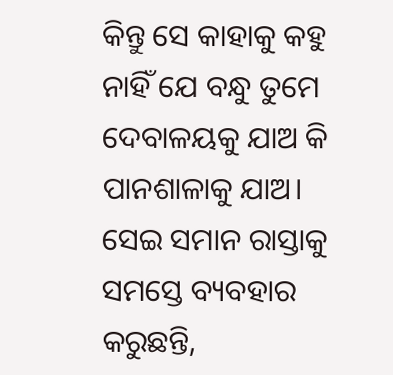କିନ୍ତୁ ସେ କାହାକୁ କହୁ ନାହିଁ ଯେ ବନ୍ଧୁ ତୁମେ ଦେବାଳୟକୁ ଯାଅ କି ପାନଶାଳାକୁ ଯାଅ। ସେଇ ସମାନ ରାସ୍ତାକୁ ସମସ୍ତେ ବ୍ୟବହାର କରୁଛନ୍ତି,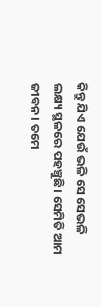କିନ୍ତୁ ଯିଏ ଯେଉଁ ଭଳି ସେ ସେଭଳି ଲକ୍ଷ୍ୟ ସ୍ଥଳରେ ପହଞ୍ଚୁଛି। ସେମିତି ଆମ ଜୀବନ। ତମେ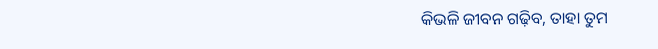କିଭଳି ଜୀବନ ଗଢ଼ିବ, ତାହା ତୁମ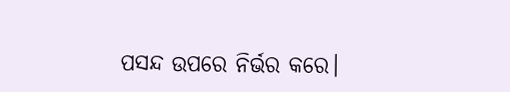ପସନ୍ଦ ଉପରେ ନିର୍ଭର କରେ।